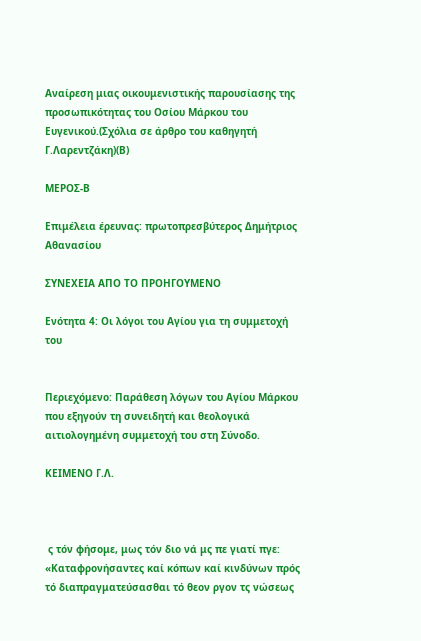Αναίρεση μιας οικουμενιστικής παρουσίασης της προσωπικότητας του Οσίου Μάρκου του Ευγενικού.(Σχόλια σε άρθρο του καθηγητή Γ.Λαρεντζάκη)(Β)

ΜΕΡΟΣ-Β

Επιμέλεια έρευνας: πρωτοπρεσβύτερος Δημήτριος Αθανασίου

ΣΥΝΕΧΕΙΑ ΑΠΟ ΤΟ ΠΡΟΗΓΟΥΜΕΝΟ

Ενότητα 4: Οι λόγοι του Αγίου για τη συμμετοχή του


Περιεχόμενο: Παράθεση λόγων του Αγίου Μάρκου που εξηγούν τη συνειδητή και θεολογικά αιτιολογημένη συμμετοχή του στη Σύνοδο.

ΚΕΙΜΕΝΟ Γ.Λ.



 ς τόν φήσομε, μως τόν διο νά μς πε γιατί πγε: «Καταφρονήσαντες καί κόπων καί κινδύνων πρός τό διαπραγματεύσασθαι τό θεον ργον τς νώσεως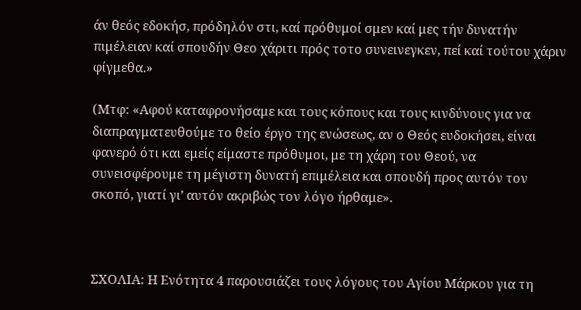άν θεός εδοκήσ, πρόδηλόν στι, καί πρόθυμοί σμεν καί μες τήν δυνατήν πιμέλειαν καί σπουδήν Θεο χάριτι πρός τοτο συνεινεγκεν, πεί καί τούτου χάριν φίγμεθα.»

(Μτφ: «Αφού καταφρονήσαμε και τους κόπους και τους κινδύνους για να διαπραγματευθούμε το θείο έργο της ενώσεως, αν ο Θεός ευδοκήσει, είναι φανερό ότι και εμείς είμαστε πρόθυμοι, με τη χάρη του Θεού, να συνεισφέρουμε τη μέγιστη δυνατή επιμέλεια και σπουδή προς αυτόν τον σκοπό, γιατί γι’ αυτόν ακριβώς τον λόγο ήρθαμε».



ΣΧΟΛΙΑ: Η Ενότητα 4 παρουσιάζει τους λόγους του Αγίου Μάρκου για τη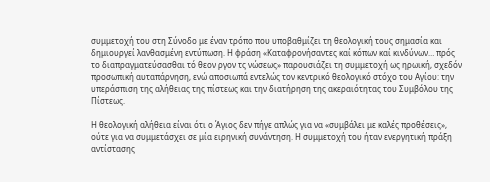συμμετοχή του στη Σύνοδο με έναν τρόπο που υποβαθμίζει τη θεολογική τους σημασία και δημιουργεί λανθασμένη εντύπωση. Η φράση «Καταφρονήσαντες καί κόπων καί κινδύνων… πρός το διαπραγματεύσασθαι τό θεον ργον τς νώσεως» παρουσιάζει τη συμμετοχή ως ηρωική, σχεδόν προσωπική αυταπάρνηση, ενώ αποσιωπά εντελώς τον κεντρικό θεολογικό στόχο του Αγίου: την υπεράσπιση της αλήθειας της πίστεως και την διατήρηση της ακεραιότητας του Συμβόλου της Πίστεως.

Η θεολογική αλήθεια είναι ότι ο Άγιος δεν πήγε απλώς για να «συμβάλει με καλές προθέσεις», ούτε για να συμμετάσχει σε μία ειρηνική συνάντηση. Η συμμετοχή του ήταν ενεργητική πράξη αντίστασης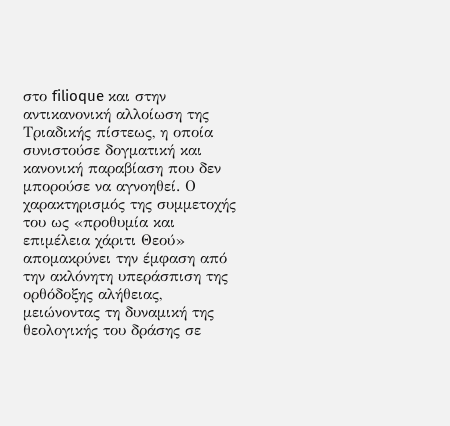στο filioque και στην αντικανονική αλλοίωση της Τριαδικής πίστεως, η οποία συνιστούσε δογματική και κανονική παραβίαση που δεν μπορούσε να αγνοηθεί. Ο χαρακτηρισμός της συμμετοχής του ως «προθυμία και επιμέλεια χάριτι Θεού» απομακρύνει την έμφαση από την ακλόνητη υπεράσπιση της ορθόδοξης αλήθειας, μειώνοντας τη δυναμική της θεολογικής του δράσης σε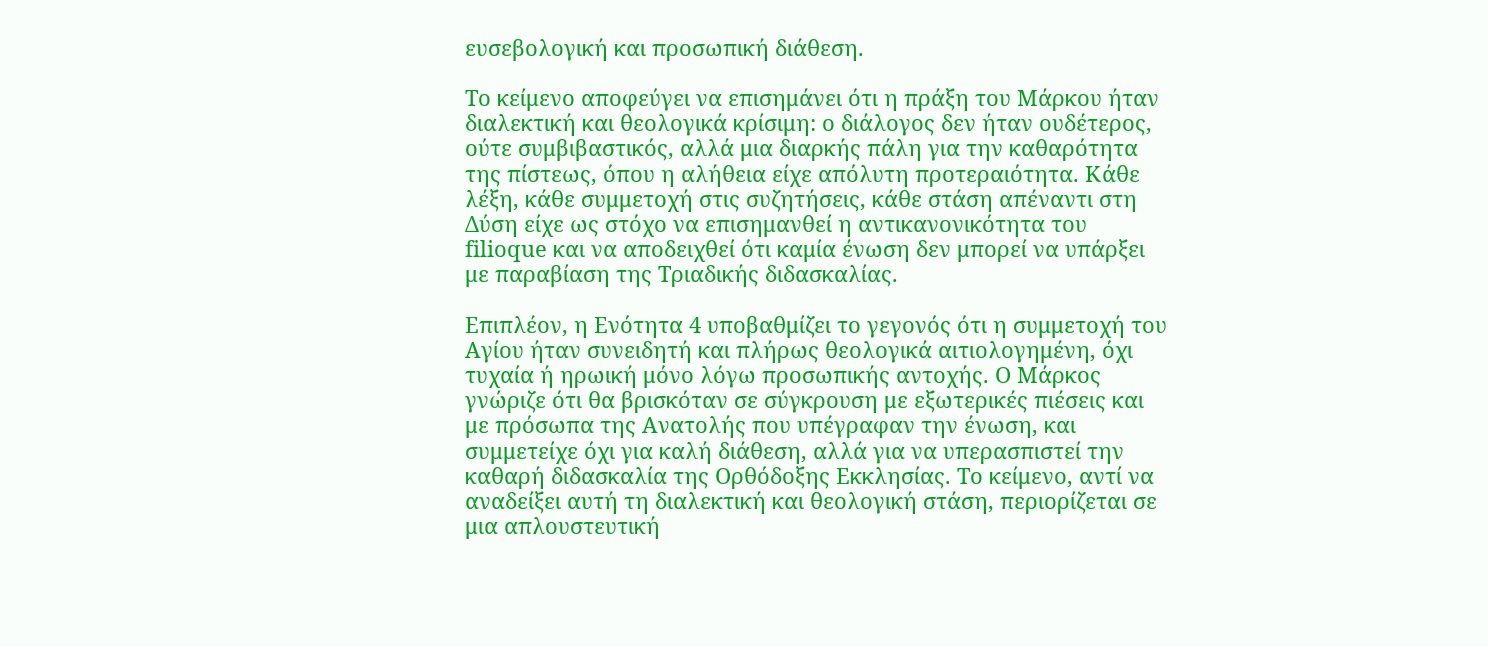ευσεβολογική και προσωπική διάθεση.

Το κείμενο αποφεύγει να επισημάνει ότι η πράξη του Μάρκου ήταν διαλεκτική και θεολογικά κρίσιμη: ο διάλογος δεν ήταν ουδέτερος, ούτε συμβιβαστικός, αλλά μια διαρκής πάλη για την καθαρότητα της πίστεως, όπου η αλήθεια είχε απόλυτη προτεραιότητα. Κάθε λέξη, κάθε συμμετοχή στις συζητήσεις, κάθε στάση απέναντι στη Δύση είχε ως στόχο να επισημανθεί η αντικανονικότητα του filioque και να αποδειχθεί ότι καμία ένωση δεν μπορεί να υπάρξει με παραβίαση της Τριαδικής διδασκαλίας.

Επιπλέον, η Ενότητα 4 υποβαθμίζει το γεγονός ότι η συμμετοχή του Αγίου ήταν συνειδητή και πλήρως θεολογικά αιτιολογημένη, όχι τυχαία ή ηρωική μόνο λόγω προσωπικής αντοχής. Ο Μάρκος γνώριζε ότι θα βρισκόταν σε σύγκρουση με εξωτερικές πιέσεις και με πρόσωπα της Ανατολής που υπέγραφαν την ένωση, και συμμετείχε όχι για καλή διάθεση, αλλά για να υπερασπιστεί την καθαρή διδασκαλία της Ορθόδοξης Εκκλησίας. Το κείμενο, αντί να αναδείξει αυτή τη διαλεκτική και θεολογική στάση, περιορίζεται σε μια απλουστευτική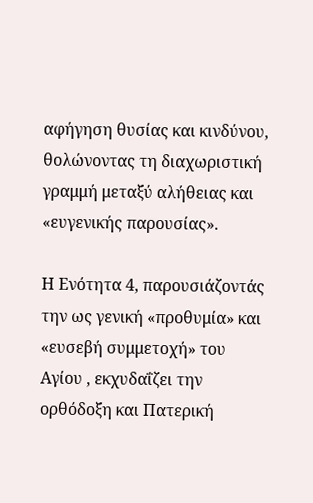αφήγηση θυσίας και κινδύνου, θολώνοντας τη διαχωριστική γραμμή μεταξύ αλήθειας και «ευγενικής παρουσίας».

Η Ενότητα 4, παρουσιάζοντάς την ως γενική «προθυμία» και «ευσεβή συμμετοχή» του Αγίου , εκχυδαΐζει την ορθόδοξη και Πατερική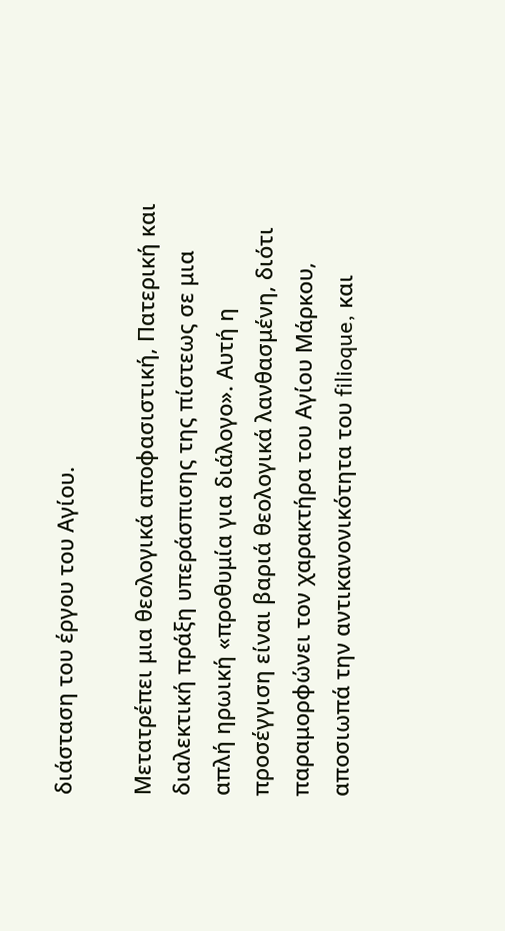διάσταση του έργου του Αγίου.

Μετατρέπει μια θεολογικά αποφασιστική, Πατερική και διαλεκτική πράξη υπεράσπισης της πίστεως σε μια απλή ηρωική «προθυμία για διάλογο». Αυτή η προσέγγιση είναι βαριά θεολογικά λανθασμένη, διότι παραμορφώνει τον χαρακτήρα του Αγίου Μάρκου, αποσιωπά την αντικανονικότητα του filioque, και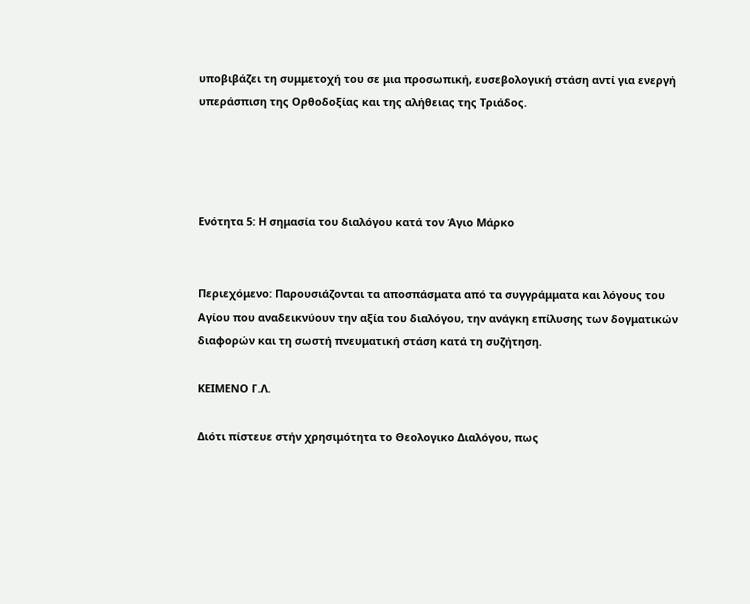υποβιβάζει τη συμμετοχή του σε μια προσωπική, ευσεβολογική στάση αντί για ενεργή υπεράσπιση της Ορθοδοξίας και της αλήθειας της Τριάδος.




Ενότητα 5: Η σημασία του διαλόγου κατά τον Άγιο Μάρκο


Περιεχόμενο: Παρουσιάζονται τα αποσπάσματα από τα συγγράμματα και λόγους του Αγίου που αναδεικνύουν την αξία του διαλόγου, την ανάγκη επίλυσης των δογματικών διαφορών και τη σωστή πνευματική στάση κατά τη συζήτηση.

ΚΕΙΜΕΝΟ Γ.Λ.

Διότι πίστευε στήν χρησιμότητα το Θεολογικο Διαλόγου, πως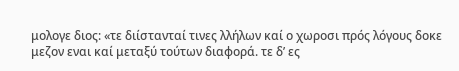μολογε διος: «τε διίστανταί τινες λλήλων καί ο χωροσι πρός λόγους δοκε μεζον εναι καί μεταξύ τούτων διαφορά. τε δ’ ες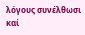λόγους συνέλθωσι καί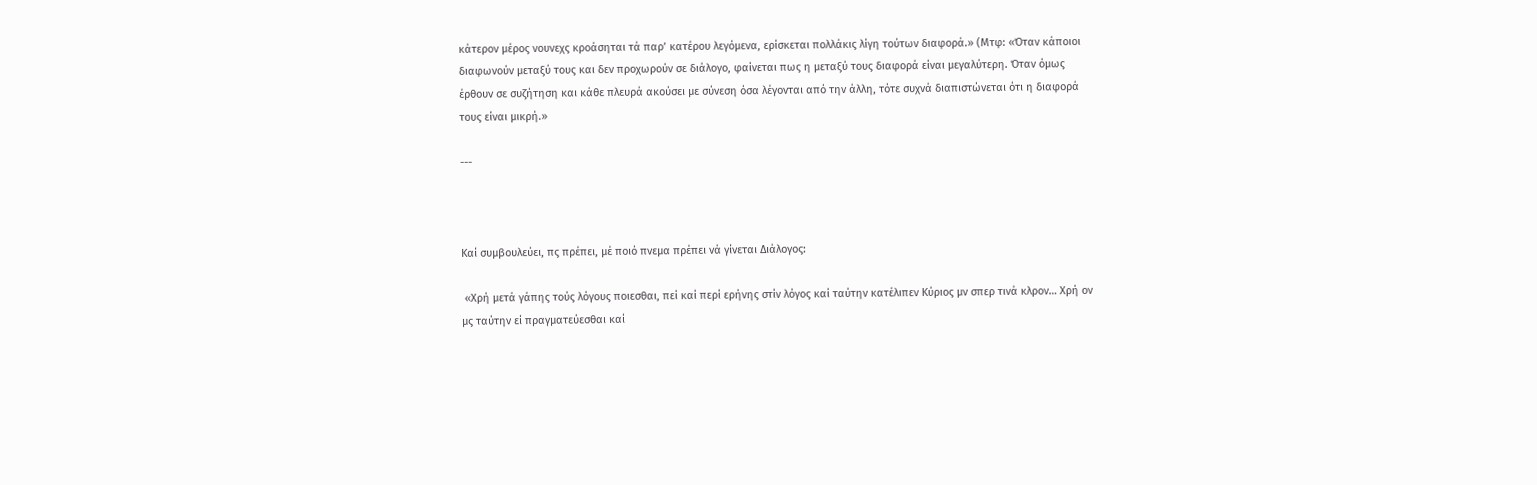κάτερον μέρος νουνεχς κροάσηται τά παρ’ κατέρου λεγόμενα, ερίσκεται πολλάκις λίγη τούτων διαφορά.» (Μτφ: «Όταν κάποιοι διαφωνούν μεταξύ τους και δεν προχωρούν σε διάλογο, φαίνεται πως η μεταξύ τους διαφορά είναι μεγαλύτερη. Όταν όμως έρθουν σε συζήτηση και κάθε πλευρά ακούσει με σύνεση όσα λέγονται από την άλλη, τότε συχνά διαπιστώνεται ότι η διαφορά τους είναι μικρή.»

---



Καί συμβουλεύει, πς πρέπει, μέ ποιό πνεμα πρέπει νά γίνεται Διάλογος:

 «Χρή μετά γάπης τούς λόγους ποιεσθαι, πεί καί περί ερήνης στίν λόγος καί ταύτην κατέλιπεν Κύριος μν σπερ τινά κλρον… Χρή ον μς ταύτην εί πραγματεύεσθαι καί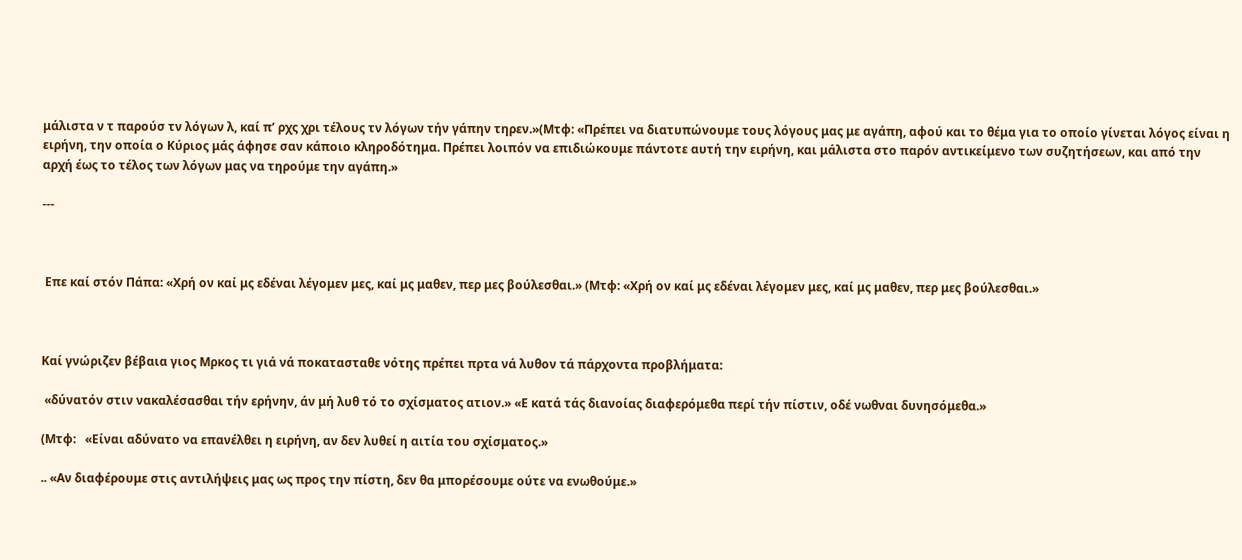μάλιστα ν τ παρούσ τν λόγων λ, καί π’ ρχς χρι τέλους τν λόγων τήν γάπην τηρεν.»(Μτφ: «Πρέπει να διατυπώνουμε τους λόγους μας με αγάπη, αφού και το θέμα για το οποίο γίνεται λόγος είναι η ειρήνη, την οποία ο Κύριος μάς άφησε σαν κάποιο κληροδότημα. Πρέπει λοιπόν να επιδιώκουμε πάντοτε αυτή την ειρήνη, και μάλιστα στο παρόν αντικείμενο των συζητήσεων, και από την αρχή έως το τέλος των λόγων μας να τηρούμε την αγάπη.»

---



 Επε καί στόν Πάπα: «Χρή ον καί μς εδέναι λέγομεν μες, καί μς μαθεν, περ μες βούλεσθαι.» (Μτφ: «Χρή ον καί μς εδέναι λέγομεν μες, καί μς μαθεν, περ μες βούλεσθαι.»



Καί γνώριζεν βέβαια γιος Μρκος τι γιά νά ποκατασταθε νότης πρέπει πρτα νά λυθον τά πάρχοντα προβλήματα:

 «δύνατόν στιν νακαλέσασθαι τήν ερήνην, άν μή λυθ τό το σχίσματος ατιον.» «Ε κατά τάς διανοίας διαφερόμεθα περί τήν πίστιν, οδέ νωθναι δυνησόμεθα.»

(Μτφ:   «Είναι αδύνατο να επανέλθει η ειρήνη, αν δεν λυθεί η αιτία του σχίσματος.»

.. «Αν διαφέρουμε στις αντιλήψεις μας ως προς την πίστη, δεν θα μπορέσουμε ούτε να ενωθούμε.»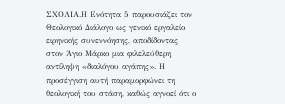ΣΧΟΛΙΑ.Η Ενότητα 5 παρουσιάζει τον Θεολογικό Διάλογο ως γενικό εργαλείο ειρηνικής συνεννόησης, αποδίδοντας στον Άγιο Μάρκο μια φιλελεύθερη αντίληψη «διαλόγου αγάπης». Η προσέγγιση αυτή παραμορφώνει τη θεολογική του στάση, καθώς αγνοεί ότι ο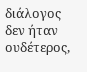διάλογος δεν ήταν ουδέτερος,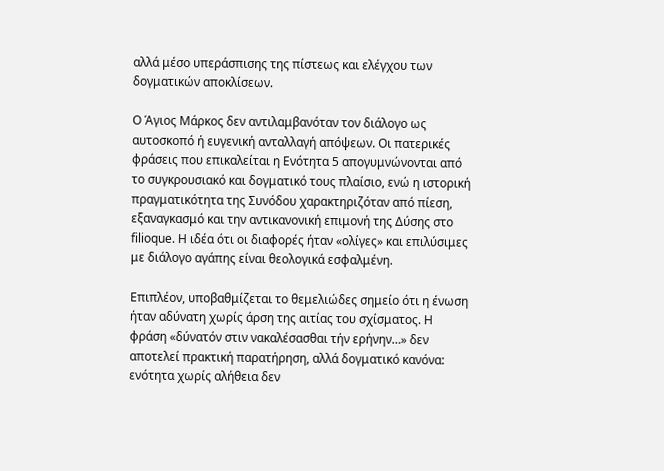αλλά μέσο υπεράσπισης της πίστεως και ελέγχου των δογματικών αποκλίσεων.

Ο Άγιος Μάρκος δεν αντιλαμβανόταν τον διάλογο ως αυτοσκοπό ή ευγενική ανταλλαγή απόψεων. Οι πατερικές φράσεις που επικαλείται η Ενότητα 5 απογυμνώνονται από το συγκρουσιακό και δογματικό τους πλαίσιο, ενώ η ιστορική πραγματικότητα της Συνόδου χαρακτηριζόταν από πίεση, εξαναγκασμό και την αντικανονική επιμονή της Δύσης στο filioque. Η ιδέα ότι οι διαφορές ήταν «ολίγες» και επιλύσιμες με διάλογο αγάπης είναι θεολογικά εσφαλμένη.

Επιπλέον, υποβαθμίζεται το θεμελιώδες σημείο ότι η ένωση ήταν αδύνατη χωρίς άρση της αιτίας του σχίσματος. Η φράση «δύνατόν στιν νακαλέσασθαι τήν ερήνην…» δεν αποτελεί πρακτική παρατήρηση, αλλά δογματικό κανόνα: ενότητα χωρίς αλήθεια δεν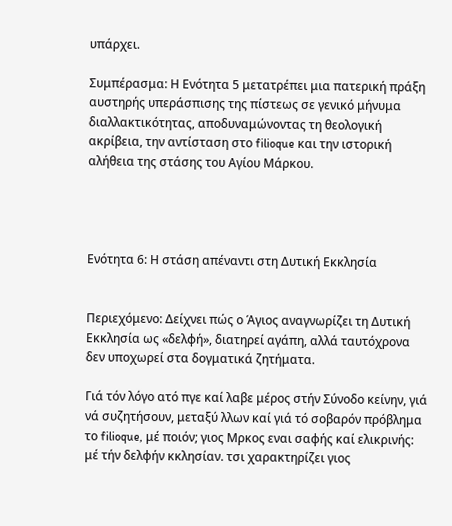υπάρχει.

Συμπέρασμα: Η Ενότητα 5 μετατρέπει μια πατερική πράξη αυστηρής υπεράσπισης της πίστεως σε γενικό μήνυμα διαλλακτικότητας, αποδυναμώνοντας τη θεολογική ακρίβεια, την αντίσταση στο filioque και την ιστορική αλήθεια της στάσης του Αγίου Μάρκου.




Ενότητα 6: Η στάση απέναντι στη Δυτική Εκκλησία


Περιεχόμενο: Δείχνει πώς ο Άγιος αναγνωρίζει τη Δυτική Εκκλησία ως «δελφή», διατηρεί αγάπη, αλλά ταυτόχρονα δεν υποχωρεί στα δογματικά ζητήματα.

Γιά τόν λόγο ατό πγε καί λαβε μέρος στήν Σύνοδο κείνην, γιά νά συζητήσουν, μεταξύ λλων καί γιά τό σοβαρόν πρόβλημα το filioque, μέ ποιόν; γιος Μρκος εναι σαφής καί ελικρινής: μέ τήν δελφήν κκλησίαν. τσι χαρακτηρίζει γιος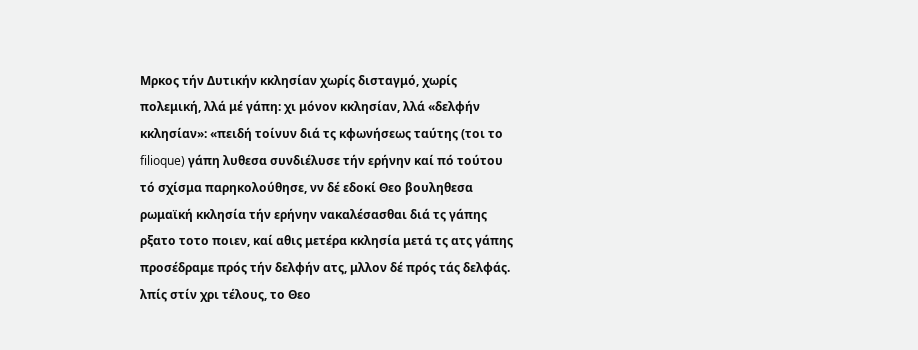Μρκος τήν Δυτικήν κκλησίαν χωρίς δισταγμό, χωρίς πολεμική, λλά μέ γάπη: χι μόνον κκλησίαν, λλά «δελφήν κκλησίαν»: «πειδή τοίνυν διά τς κφωνήσεως ταύτης (τοι το filioque) γάπη λυθεσα συνδιέλυσε τήν ερήνην καί πό τούτου τό σχίσμα παρηκολούθησε, νν δέ εδοκί Θεο βουληθεσα ρωμαϊκή κκλησία τήν ερήνην νακαλέσασθαι διά τς γάπης ρξατο τοτο ποιεν, καί αθις μετέρα κκλησία μετά τς ατς γάπης προσέδραμε πρός τήν δελφήν ατς, μλλον δέ πρός τάς δελφάς. λπίς στίν χρι τέλους, το Θεο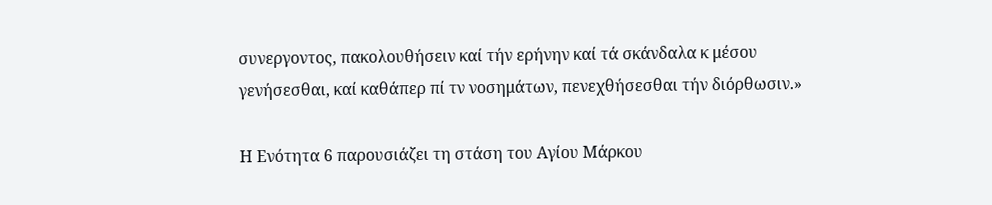συνεργοντος, πακολουθήσειν καί τήν ερήνην καί τά σκάνδαλα κ μέσου γενήσεσθαι, καί καθάπερ πί τν νοσημάτων, πενεχθήσεσθαι τήν διόρθωσιν.»

Η Ενότητα 6 παρουσιάζει τη στάση του Αγίου Μάρκου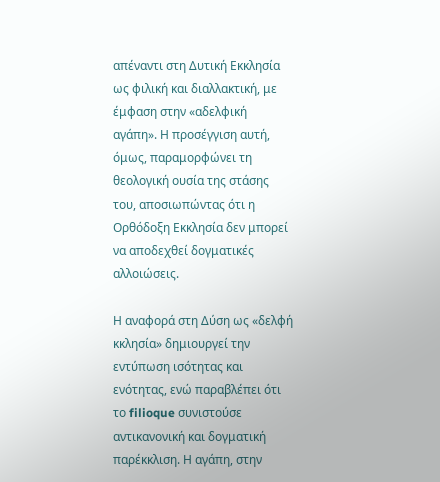απέναντι στη Δυτική Εκκλησία ως φιλική και διαλλακτική, με έμφαση στην «αδελφική αγάπη». Η προσέγγιση αυτή, όμως, παραμορφώνει τη θεολογική ουσία της στάσης του, αποσιωπώντας ότι η Ορθόδοξη Εκκλησία δεν μπορεί να αποδεχθεί δογματικές αλλοιώσεις.

Η αναφορά στη Δύση ως «δελφή κκλησία» δημιουργεί την εντύπωση ισότητας και ενότητας, ενώ παραβλέπει ότι το filioque συνιστούσε αντικανονική και δογματική παρέκκλιση. Η αγάπη, στην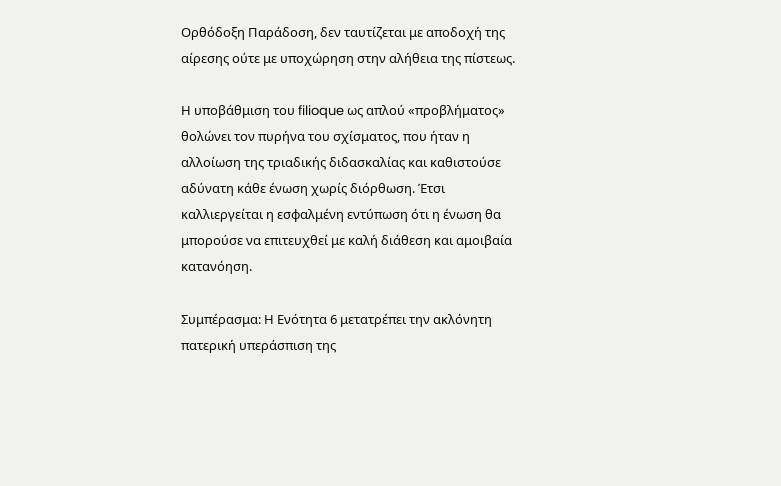Ορθόδοξη Παράδοση, δεν ταυτίζεται με αποδοχή της αίρεσης ούτε με υποχώρηση στην αλήθεια της πίστεως.

Η υποβάθμιση του filioque ως απλού «προβλήματος» θολώνει τον πυρήνα του σχίσματος, που ήταν η αλλοίωση της τριαδικής διδασκαλίας και καθιστούσε αδύνατη κάθε ένωση χωρίς διόρθωση. Έτσι καλλιεργείται η εσφαλμένη εντύπωση ότι η ένωση θα μπορούσε να επιτευχθεί με καλή διάθεση και αμοιβαία κατανόηση.

Συμπέρασμα: Η Ενότητα 6 μετατρέπει την ακλόνητη πατερική υπεράσπιση της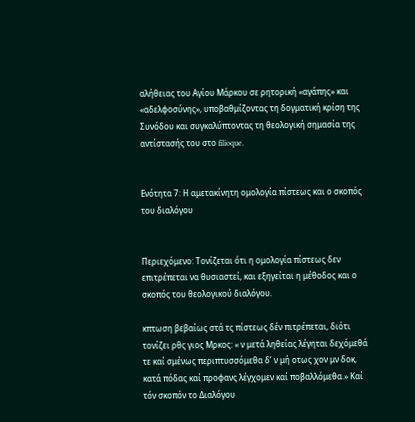αλήθειας του Αγίου Μάρκου σε ρητορική «αγάπης» και «αδελφοσύνης», υποβαθμίζοντας τη δογματική κρίση της Συνόδου και συγκαλύπτοντας τη θεολογική σημασία της αντίστασής του στο filioque.


Ενότητα 7: Η αμετακίνητη ομολογία πίστεως και ο σκοπός του διαλόγου


Περιεχόμενο: Τονίζεται ότι η ομολογία πίστεως δεν επιτρέπεται να θυσιαστεί, και εξηγείται η μέθοδος και ο σκοπός του θεολογικού διαλόγου.

κπτωση βεβαίως στά τς πίστεως δέν πιτρέπεται, διότι τονίζει ρθς γιος Μρκος: « ν μετά ληθείας λέγηται δεχόμεθά τε καί σμένως περιπτυσσόμεθα δ’ ν μή οτως χον μν δοκ, κατά πόδας καί προφανς λέγχομεν καί ποβαλλόμεθα.» Καί τόν σκοπόν το Διαλόγου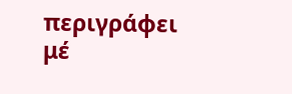περιγράφει μέ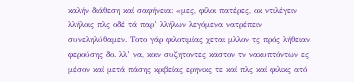καλήν διάθεση καί σαφήνεια: «μες, φίλοι πατέρες, οκ ντιλέγειν λλήλοις πλς οδέ τά παρ’ λλήλων λεγόμενα νατρέπειν συνεληλύθαμεν. Τοτο γάρ φιλοτιμίας χεται μλλον τς πρός λήθειαν φερούσης δο. λλ’ να, κοιν συζητοντες καστον τν νακυπτόντων ες μέσον καί μετά πάσης κριβείας ερηνικς τε καί πλς καί φιλικς ατό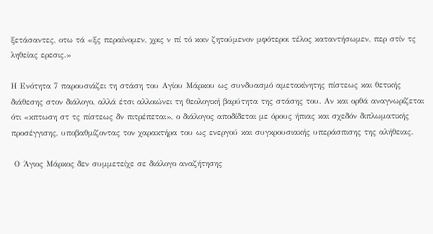ξετάσαντες, οτω τά «ξς περαίνομεν, χρις ν πί τό κοιν ζητούμενον μφότεροι τέλος καταντήσωμεν, περ στίν τς ληθείας ερεσις.»

Η Ενότητα 7 παρουσιάζει τη στάση του Αγίου Μάρκου ως συνδυασμό αμετακίνητης πίστεως και θετικής διάθεσης στον διάλογο, αλλά έτσι αλλοιώνει τη θεολογική βαρύτητα της στάσης του. Αν και ορθά αναγνωρίζεται ότι «κπτωση στ τς πίστεως δν πιτρέπεται», ο διάλογος αποδίδεται με όρους ήπιας και σχεδόν διπλωματικής προσέγγισης, υποβαθμίζοντας τον χαρακτήρα του ως ενεργού και συγκρουσιακής υπεράσπισης της αλήθειας.

 Ο Άγιος Μάρκος δεν συμμετείχε σε διάλογο αναζήτησης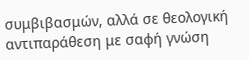συμβιβασμών, αλλά σε θεολογική αντιπαράθεση με σαφή γνώση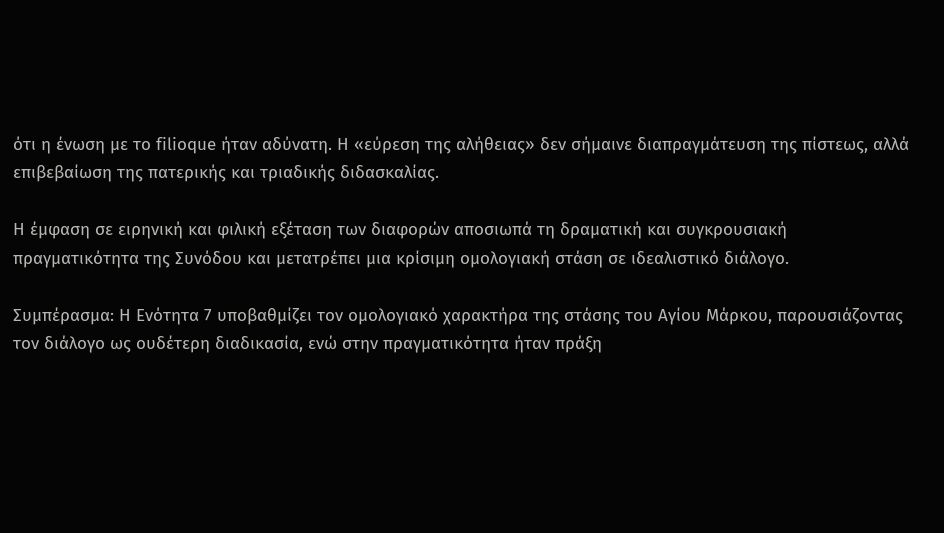ότι η ένωση με το filioque ήταν αδύνατη. Η «εύρεση της αλήθειας» δεν σήμαινε διαπραγμάτευση της πίστεως, αλλά επιβεβαίωση της πατερικής και τριαδικής διδασκαλίας.

Η έμφαση σε ειρηνική και φιλική εξέταση των διαφορών αποσιωπά τη δραματική και συγκρουσιακή πραγματικότητα της Συνόδου και μετατρέπει μια κρίσιμη ομολογιακή στάση σε ιδεαλιστικό διάλογο.

Συμπέρασμα: Η Ενότητα 7 υποβαθμίζει τον ομολογιακό χαρακτήρα της στάσης του Αγίου Μάρκου, παρουσιάζοντας τον διάλογο ως ουδέτερη διαδικασία, ενώ στην πραγματικότητα ήταν πράξη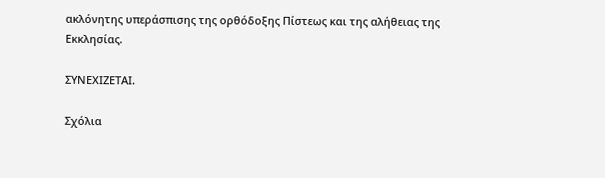ακλόνητης υπεράσπισης της ορθόδοξης Πίστεως και της αλήθειας της Εκκλησίας.

ΣΥΝΕΧΙΖΕΤΑΙ.

Σχόλια